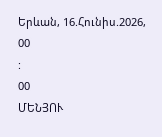Երևան, 16.Հունիս.2026,
00
:
00
ՄԵՆՅՈՒ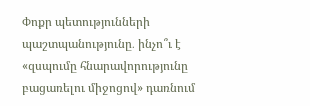Փոքր պետությունների պաշտպանությունը․ ինչո՞ւ է «զսպումը հնարավորությունը բացառելու միջոցով» դառնում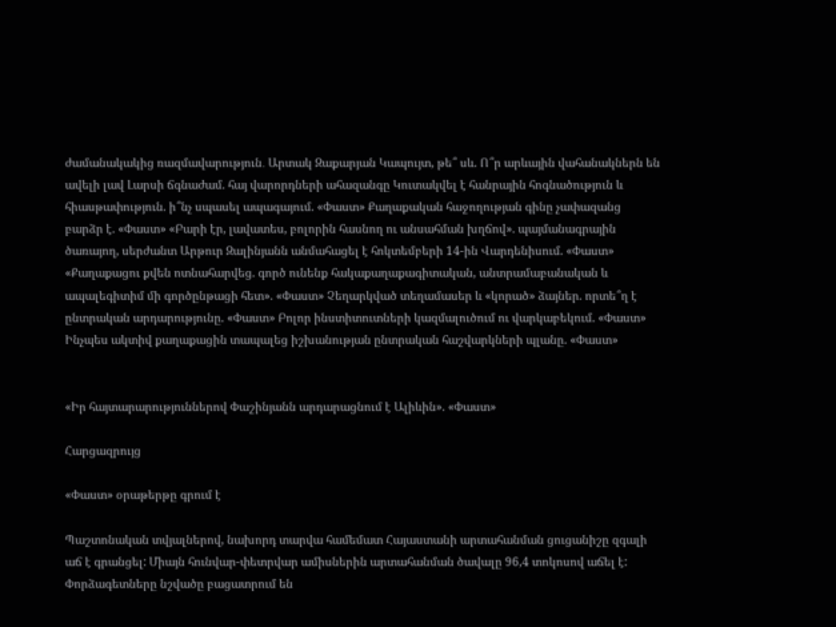ժամանակակից ռազմավարություն․ Արտակ Զաքարյան Կապույտ, թե՞ սև. Ո՞ր արևային վահանակներն են ավելի լավ Լարսի ճգնաժամ. հայ վարորդների ահազանգը Կուտակվել է հանրային հոգնածություն և հիասթափություն. ի՞նչ սպասել ապագայում. «Փաստ» Քաղաքական հաջողության գինը չափազանց բարձր է. «Փաստ» «Բարի էր, լավատես, բոլորին հասնող ու անսահման խղճով». պայմանագրային ծառայող, սերժանտ Արթուր Զալինյանն անմահացել է հոկտեմբերի 14-ին Վարդենիսում. «Փաստ» «Քաղաքացու քվեն ոտնահարվեց. գործ ունենք հակաքաղաքագիտական, անտրամաբանական և ապալեգիտիմ մի գործընթացի հետ». «Փաստ» Չեղարկված տեղամասեր և «կորած» ձայներ. որտե՞ղ է ընտրական արդարությունը. «Փաստ» Բոլոր ինստիտուտների կազմալուծում ու վարկաբեկում. «Փաստ» Ինչպես ակտիվ քաղաքացին տապալեց իշխանության ընտրական հաշվարկների պլանը. «Փաստ»


«Իր հայտարարություններով Փաշինյանն արդարացնում է Ալիևին». «Փաստ»

Հարցազրույց

«Փաստ» օրաթերթը գրում է

Պաշտոնական տվյալներով, նախորդ տարվա համեմատ Հայաստանի արտահանման ցուցանիշը զգալի աճ է գրանցել: Միայն հունվար-փետրվար ամիսներին արտահանման ծավալը 96,4 տոկոսով աճել է: Փորձագետները նշվածը բացատրում են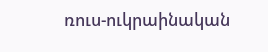ռուս-ուկրաինական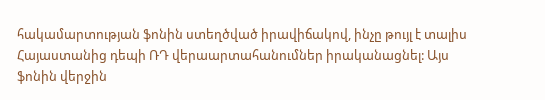հակամարտության ֆոնին ստեղծված իրավիճակով, ինչը թույլ է տալիս Հայաստանից դեպի ՌԴ վերաարտահանումներ իրականացնել: Այս ֆոնին վերջին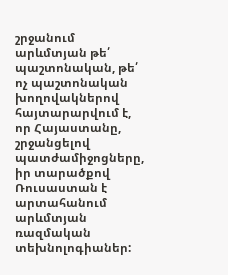շրջանում արևմտյան թե՛ պաշտոնական, թե՛ ոչ պաշտոնական խողովակներով հայտարարվում է, որ Հայաստանը, շրջանցելով պատժամիջոցները, իր տարածքով Ռուսաստան է արտահանում արևմտյան ռազմական տեխնոլոգիաներ: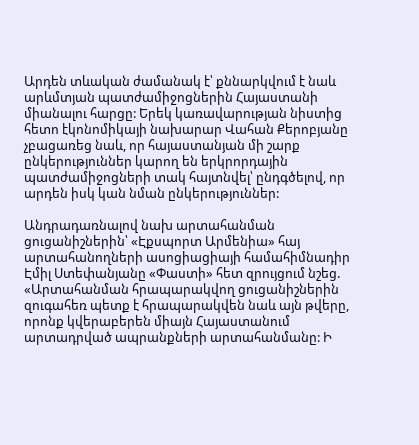Արդեն տևական ժամանակ է՝ քննարկվում է նաև արևմտյան պատժամիջոցներին Հայաստանի միանալու հարցը: Երեկ կառավարության նիստից հետո էկոնոմիկայի նախարար Վահան Քերոբյանը չբացառեց նաև, որ հայաստանյան մի շարք ընկերություններ կարող են երկրորդային պատժամիջոցների տակ հայտնվել՝ ընդգծելով, որ արդեն իսկ կան նման ընկերություններ:

Անդրադառնալով նախ արտահանման ցուցանիշներին՝ «Էքսպորտ Արմենիա» հայ արտահանողների ասոցիացիայի համահիմնադիր Էմիլ Ստեփանյանը «Փաստի» հետ զրույցում նշեց. «Արտահանման հրապարակվող ցուցանիշներին զուգահեռ պետք է հրապարակվեն նաև այն թվերը, որոնք կվերաբերեն միայն Հայաստանում արտադրված ապրանքների արտահանմանը: Ի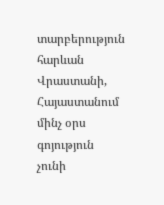տարբերություն հարևան Վրաստանի, Հայաստանում մինչ օրս գոյություն չունի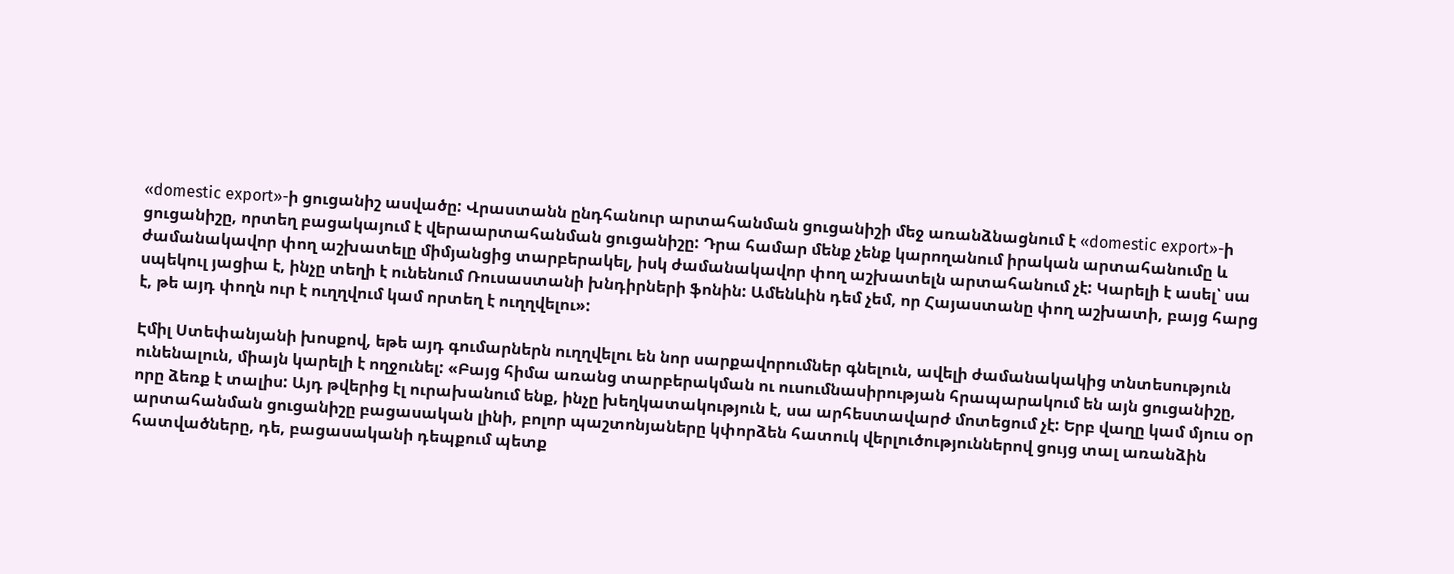«domestic export»-ի ցուցանիշ ասվածը: Վրաստանն ընդհանուր արտահանման ցուցանիշի մեջ առանձնացնում է «domestic export»-ի ցուցանիշը, որտեղ բացակայում է վերաարտահանման ցուցանիշը: Դրա համար մենք չենք կարողանում իրական արտահանումը և ժամանակավոր փող աշխատելը միմյանցից տարբերակել, իսկ ժամանակավոր փող աշխատելն արտահանում չէ: Կարելի է ասել՝ սա սպեկուլ յացիա է, ինչը տեղի է ունենում Ռուսաստանի խնդիրների ֆոնին: Ամենևին դեմ չեմ, որ Հայաստանը փող աշխատի, բայց հարց է, թե այդ փողն ուր է ուղղվում կամ որտեղ է ուղղվելու»:

Էմիլ Ստեփանյանի խոսքով, եթե այդ գումարներն ուղղվելու են նոր սարքավորումներ գնելուն, ավելի ժամանակակից տնտեսություն ունենալուն, միայն կարելի է ողջունել: «Բայց հիմա առանց տարբերակման ու ուսումնասիրության հրապարակում են այն ցուցանիշը, որը ձեռք է տալիս: Այդ թվերից էլ ուրախանում ենք, ինչը խեղկատակություն է, սա արհեստավարժ մոտեցում չէ: Երբ վաղը կամ մյուս օր արտահանման ցուցանիշը բացասական լինի, բոլոր պաշտոնյաները կփորձեն հատուկ վերլուծություններով ցույց տալ առանձին հատվածները, դե, բացասականի դեպքում պետք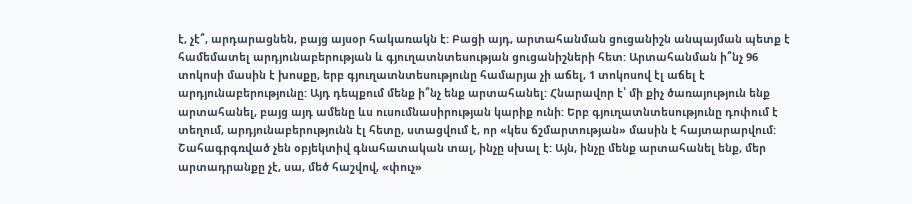է, չէ՞, արդարացնեն, բայց այսօր հակառակն է: Բացի այդ, արտահանման ցուցանիշն անպայման պետք է համեմատել արդյունաբերության և գյուղատնտեսության ցուցանիշների հետ: Արտահանման ի՞նչ 96 տոկոսի մասին է խոսքը, երբ գյուղատնտեսությունը համարյա չի աճել, 1 տոկոսով էլ աճել է արդյունաբերությունը: Այդ դեպքում մենք ի՞նչ ենք արտահանել: Հնարավոր է՝ մի քիչ ծառայություն ենք արտահանել, բայց այդ ամենը ևս ուսումնասիրության կարիք ունի: Երբ գյուղատնտեսությունը դոփում է տեղում, արդյունաբերությունն էլ հետը, ստացվում է, որ «կես ճշմարտության» մասին է հայտարարվում: Շահագրգռված չեն օբյեկտիվ գնահատական տալ, ինչը սխալ է: Այն, ինչը մենք արտահանել ենք, մեր արտադրանքը չէ, սա, մեծ հաշվով, «փուչ»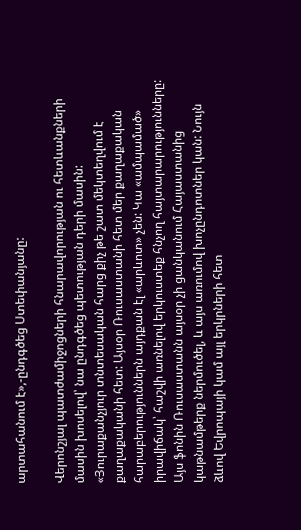արտահանում է»,-ընդգծեց Ստեփանյանը:

Վերոնշյալ պատժամիջոցների հնարավորության ու հետևանքների մասին խոսելով՝ նա ընդգծեց պետության դերի մասին: «Յուրաքանչյուր տնտեսական հարց քիչ թե շատ մեկտեղվում է քաղաքականի հետ: Այսօր Ռուսաստանի հետ մեր քաղաքական հարաբերություններն այդքան էլ «արևոտ» չեն: Կա «ամպամած» իրավիճակ՝ հաշվի առնելով երկուստեք հնչող հայտարարությունները: Այս ֆոնին Ռուսաստանն այսօր չի ցանկանում Հայաստանից կաթնամթերք ներմուծել, և այս առումով խոչընդոտներ կան: Նույն ձևով Եվրոպայի կամ այլ երկրների հետ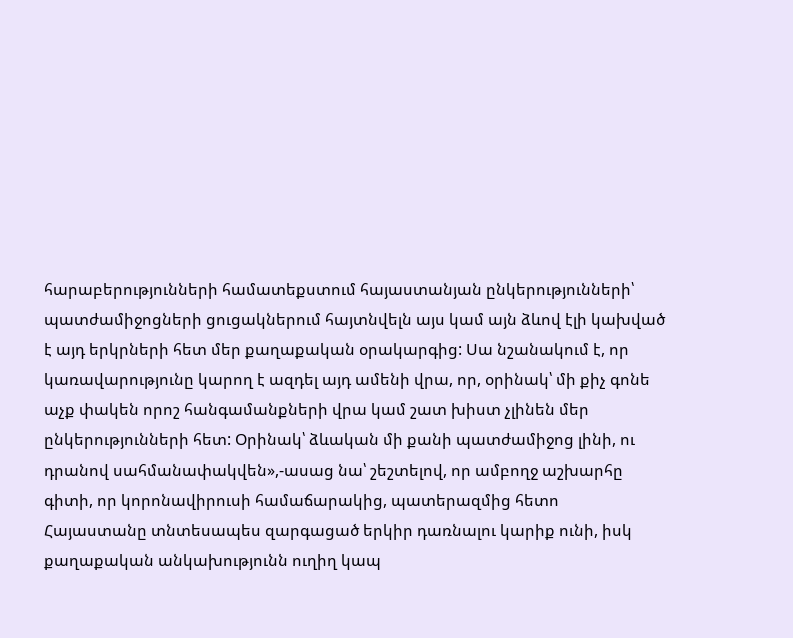հարաբերությունների համատեքստում հայաստանյան ընկերությունների՝ պատժամիջոցների ցուցակներում հայտնվելն այս կամ այն ձևով էլի կախված է այդ երկրների հետ մեր քաղաքական օրակարգից: Սա նշանակում է, որ կառավարությունը կարող է ազդել այդ ամենի վրա, որ, օրինակ՝ մի քիչ գոնե աչք փակեն որոշ հանգամանքների վրա կամ շատ խիստ չլինեն մեր ընկերությունների հետ: Օրինակ՝ ձևական մի քանի պատժամիջոց լինի, ու դրանով սահմանափակվեն»,-ասաց նա՝ շեշտելով, որ ամբողջ աշխարհը գիտի, որ կորոնավիրուսի համաճարակից, պատերազմից հետո Հայաստանը տնտեսապես զարգացած երկիր դառնալու կարիք ունի, իսկ քաղաքական անկախությունն ուղիղ կապ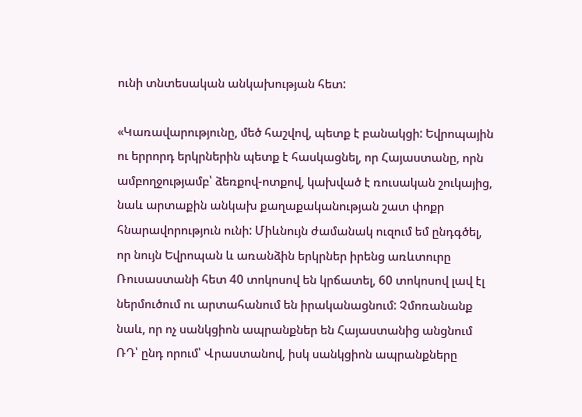ունի տնտեսական անկախության հետ:

«Կառավարությունը, մեծ հաշվով, պետք է բանակցի: Եվրոպային ու երրորդ երկրներին պետք է հասկացնել, որ Հայաստանը, որն ամբողջությամբ՝ ձեռքով-ոտքով, կախված է ռուսական շուկայից, նաև արտաքին անկախ քաղաքականության շատ փոքր հնարավորություն ունի: Միևնույն ժամանակ ուզում եմ ընդգծել, որ նույն Եվրոպան և առանձին երկրներ իրենց առևտուրը Ռուսաստանի հետ 40 տոկոսով են կրճատել, 60 տոկոսով լավ էլ ներմուծում ու արտահանում են իրականացնում: Չմոռանանք նաև, որ ոչ սանկցիոն ապրանքներ են Հայաստանից անցնում ՌԴ՝ ընդ որում՝ Վրաստանով, իսկ սանկցիոն ապրանքները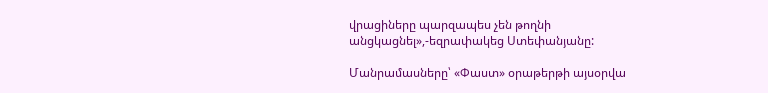վրացիները պարզապես չեն թողնի անցկացնել»,-եզրափակեց Ստեփանյանը:

Մանրամասները՝ «Փաստ» օրաթերթի այսօրվա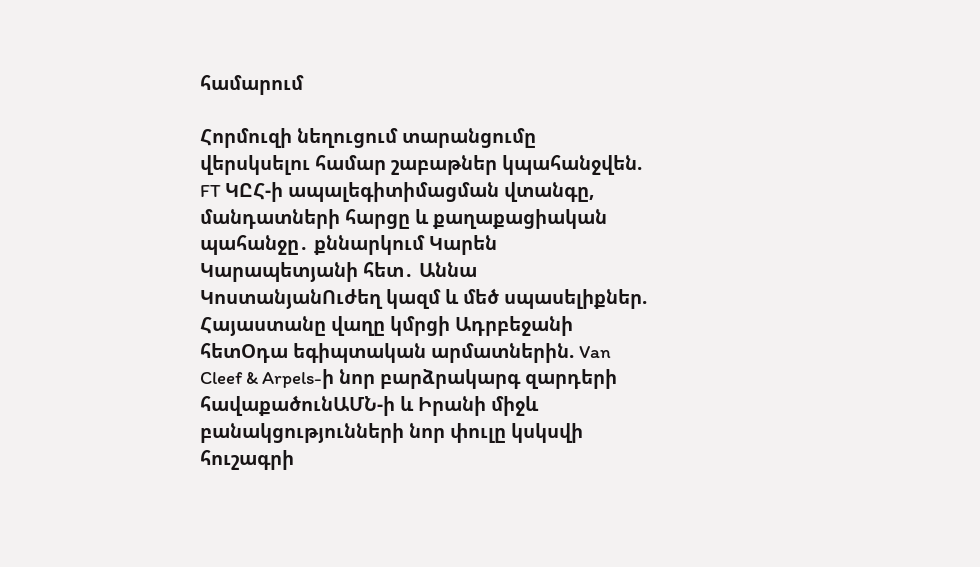համարում

Հորմուզի նեղուցում տարանցումը վերսկսելու համար շաբաթներ կպահանջվեն. FT ԿԸՀ-ի ապալեգիտիմացման վտանգը, մանդատների հարցը և քաղաքացիական պահանջը․ քննարկում Կարեն Կարապետյանի հետ․ Աննա ԿոստանյանՈւժեղ կազմ և մեծ սպասելիքներ. Հայաստանը վաղը կմրցի Ադրբեջանի հետՕդա եգիպտական արմատներին. Van Cleef & Arpels-ի նոր բարձրակարգ զարդերի հավաքածունԱՄՆ-ի և Իրանի միջև բանակցությունների նոր փուլը կսկսվի հուշագրի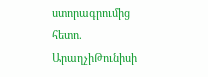ստորագրումից հետո. ԱրաղչիԹունիսի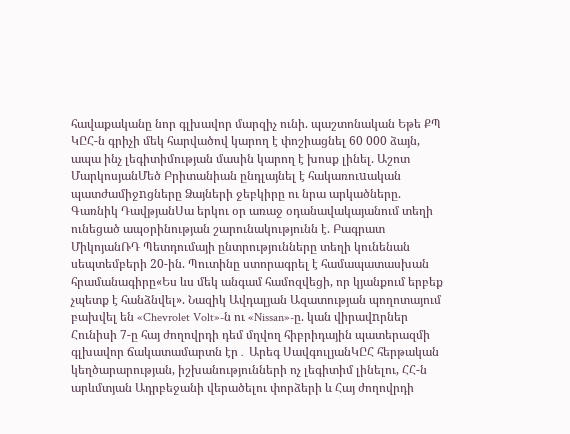հավաքականը նոր գլխավոր մարզիչ ունի. պաշտոնական Եթե ՔՊ ԿԸՀ-ն գրիչի մեկ հարվածով կարող է փոշիացնել 60 000 ձայն, ապա ինչ լեգիտիմության մասին կարող է խոսք լինել. Աշոտ ՄարկոսյանՄեծ Բրիտանիան ընդլայնել է հակառուuական պատժամիջnցները Ձայների ջեբկիրը ու նրա արկածները. Գառնիկ ԴավթյանՍա երկու օր առաջ օդանավակայանում տեղի ունեցած ապօրինության շարունակությունն է. Բագրատ ՄիկոյանՌԴ Պետդումայի ընտրությունները տեղի կունենան սեպտեմբերի 20-ին. Պուտինը ստորագրել է համապատասխան հրամանագիրը«Ես ևս մեկ անգամ համոզվեցի, որ կյանքում երբեք չպետք է հանձնվել». Նազիկ Ավդալյան Ազատության պողոտայում բախվել են «Chevrolet Volt»-ն ու «Nissan»-ը. կան վիրավnրներ Հունիսի 7-ը հայ ժողովրդի դեմ մղվող հիբրիդային պատերազմի գլխավոր ճակատամարտն էր․ Արեգ ՍավգուլյանԿԸՀ հերթական կեղծարարության, իշխանությունների ոչ լեգիտիմ լինելու, ՀՀ-ն արևմտյան Ադրբեջանի վերածելու փորձերի և Հայ ժողովրդի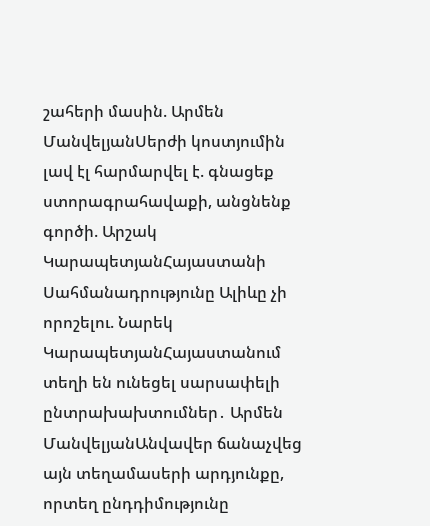շահերի մասին. Արմեն ՄանվելյանՍերժի կոստյումին լավ էլ հարմարվել է. գնացեք ստորագրահավաքի, անցնենք գործի. Արշակ ԿարապետյանՀայաստանի Սահմանադրությունը Ալիևը չի որոշելու. Նարեկ ԿարապետյանՀայաստանում տեղի են ունեցել սարսափելի ընտրախախտումներ․ Արմեն ՄանվելյանԱնվավեր ճանաչվեց այն տեղամասերի արդյունքը, որտեղ ընդդիմությունը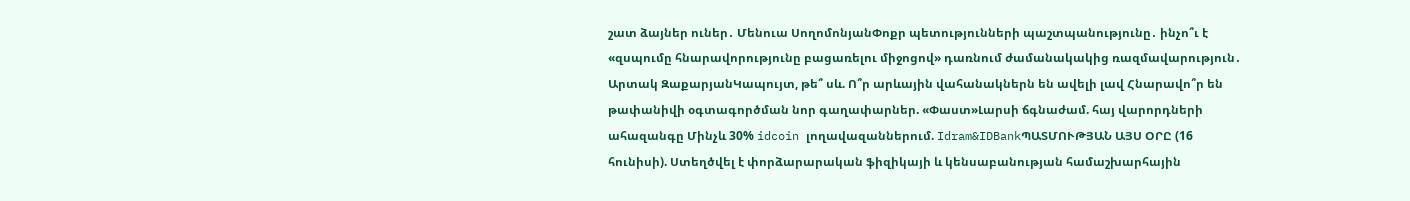շատ ձայներ ուներ․ Մենուա ՍողոմոնյանՓոքր պետությունների պաշտպանությունը․ ինչո՞ւ է «զսպումը հնարավորությունը բացառելու միջոցով» դառնում ժամանակակից ռազմավարություն․ Արտակ ԶաքարյանԿապույտ, թե՞ սև. Ո՞ր արևային վահանակներն են ավելի լավ Հնարավո՞ր են թափանիվի օգտագործման նոր գաղափարներ. «Փաստ»Լարսի ճգնաժամ. հայ վարորդների ահազանգը Մինչև 30% idcoin լողավազաններում. Idram&IDBankՊԱՏՄՈՒԹՅԱՆ ԱՅՍ ՕՐԸ (16 հունիսի). Ստեղծվել է փորձարարական ֆիզիկայի և կենսաբանության համաշխարհային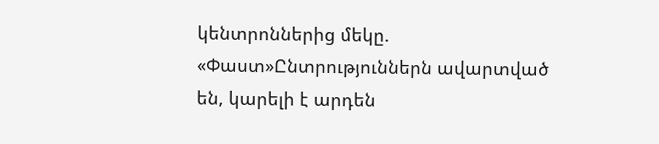կենտրոններից մեկը. «Փաստ»Ընտրություններն ավարտված են, կարելի է արդեն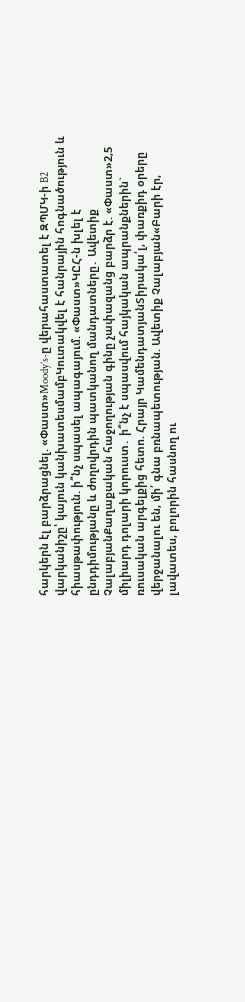հարկերն էլ բարձրացնել. «Փաստ»Moody’s-ը վերահաստատել է ԶՊՄԿ-ի B2 վարկանիշը՝ կայուն կանխատեսմամբԿուտակվել է հանրային հոգնածություն և հիասթափություն. ի՞նչ սպասել ապագայում. «Փաստ»ԿԸՀ-ն խլել է ընդդիմությանը և ժողովրդին պատկանող մանդատները․ Ավետիք ՉալաբյանՔաղաքական հաջողության գինը չափազանց բարձր է. «Փաստ»2,5 միլիարդ դոլարի կորուստ․ ի՞նչ է սպասվում հայկական ապրանքներին` ռուսական արգելքից հետո. Հրայր ԿամենդատյանՏիրակա՛լ, փառքիդ օրերը վերջանալու են, մի՛ գնա բռնապետության. Ավետիք Չալաբյան«Բարի էր, լավատես, բոլորին հասնող ու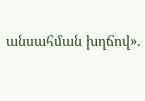անսահման խղճով».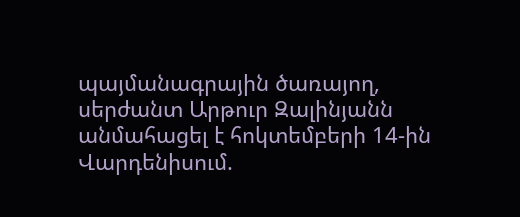պայմանագրային ծառայող, սերժանտ Արթուր Զալինյանն անմահացել է հոկտեմբերի 14-ին Վարդենիսում.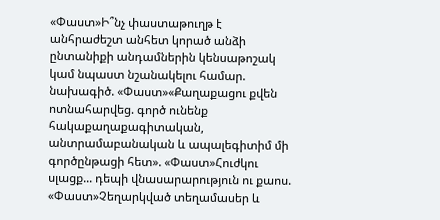«Փաստ»Ի՞նչ փաստաթուղթ է անհրաժեշտ անհետ կորած անձի ընտանիքի անդամներին կենսաթոշակ կամ նպաստ նշանակելու համար. նախագիծ. «Փաստ»«Քաղաքացու քվեն ոտնահարվեց. գործ ունենք հակաքաղաքագիտական, անտրամաբանական և ապալեգիտիմ մի գործընթացի հետ». «Փաստ»Հուժկու սլացք... դեպի վնասարարություն ու քաոս. «Փաստ»Չեղարկված տեղամասեր և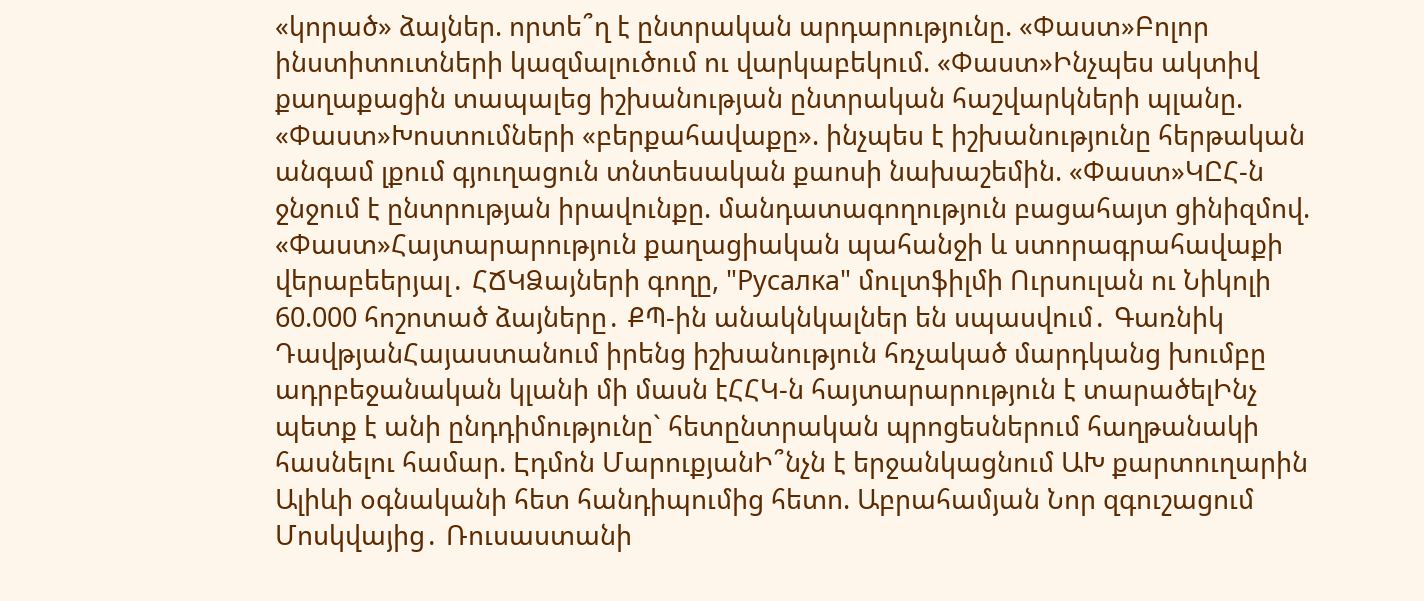«կորած» ձայներ. որտե՞ղ է ընտրական արդարությունը. «Փաստ»Բոլոր ինստիտուտների կազմալուծում ու վարկաբեկում. «Փաստ»Ինչպես ակտիվ քաղաքացին տապալեց իշխանության ընտրական հաշվարկների պլանը. «Փաստ»Խոստումների «բերքահավաքը». ինչպես է իշխանությունը հերթական անգամ լքում գյուղացուն տնտեսական քաոսի նախաշեմին. «Փաստ»ԿԸՀ-ն ջնջում է ընտրության իրավունքը. մանդատագողություն բացահայտ ցինիզմով. «Փաստ»Հայտարարություն քաղացիական պահանջի և ստորագրահավաքի վերաբեերյալ․ ՀՃԿՁայների գողը, "Русалка" մուլտֆիլմի Ուրսուլան ու Նիկոլի 60.000 հոշոտած ձայները․ ՔՊ-ին անակնկալներ են սպասվում․ Գառնիկ ԴավթյանՀայաստանում իրենց իշխանություն հռչակած մարդկանց խումբը ադրբեջանական կլանի մի մասն էՀՀԿ-ն հայտարարություն է տարածելԻնչ պետք է անի ընդդիմությունը` հետընտրական պրոցեսներում հաղթանակի հասնելու համար. Էդմոն ՄարուքյանԻ՞նչն է երջանկացնում ԱԽ քարտուղարին Ալիևի օգնականի հետ հանդիպումից հետո. Աբրահամյան Նոր զգուշացում Մոսկվայից․ Ռուսաստանի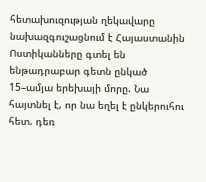հետախուզության ղեկավարը նախազգուշացնում է Հայաստանին Ոստիկանները գտել են ենթադրաբար գետն ընկած 15–ամյա երեխայի մորը. Նա հայտնել է, որ նա եղել է ընկերուհու հետ. դեռ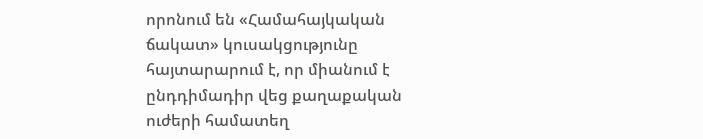որոնում են «Համահայկական ճակատ» կուսակցությունը հայտարարում է, որ միանում է ընդդիմադիր վեց քաղաքական ուժերի համատեղ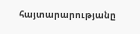հայտարարությանը